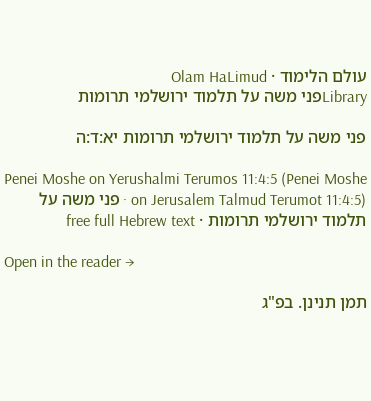עולם הלימוד · Olam HaLimud
Libraryפני משה על תלמוד ירושלמי תרומות

פני משה על תלמוד ירושלמי תרומות יא:ד:ה

Penei Moshe on Yerushalmi Terumos 11:4:5 (Penei Moshe on Jerusalem Talmud Terumot 11:4:5) · פני משה על תלמוד ירושלמי תרומות · free full Hebrew text

Open in the reader →

תמן תנינן. בפ"ג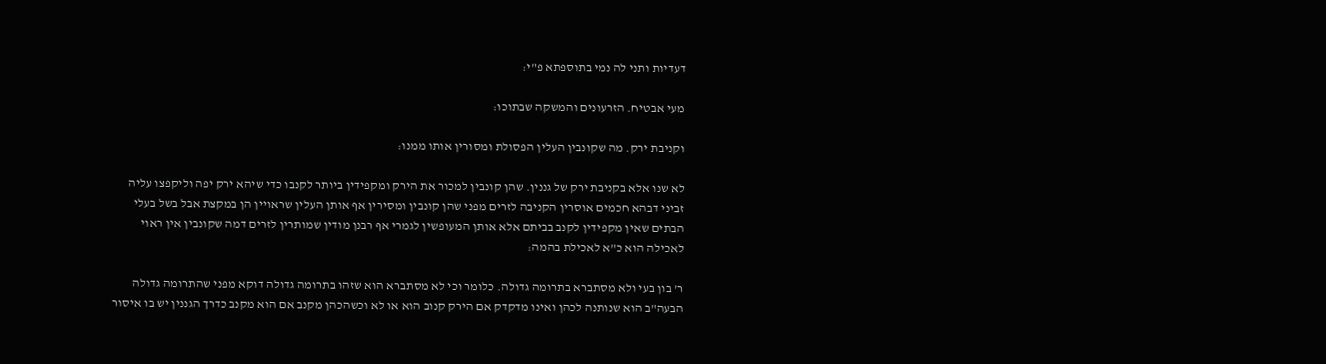דעדיות ותני לה נמי בתוספתא פ"י:

מעי אבטיח. הזרעונים והמשקה שבתוכו:

וקניבת ירק. מה שקונבין העלין הפסולת ומסורין אותו ממנו:

לא שנו אלא בקניבת ירק של גננין. שהן קונבין למכור את הירק ומקפידין ביותר לקנבו כדי שיהא ירק יפה וליקפצו עליה זביני דבהא חכמים אוסרין הקניבה לזרים מפני שהן קונבין ומסירין אף אותן העלין שראויין הן במקצת אבל בשל בעלי הבתים שאין מקפידין לקנב בביתם אלא אותן המעופשין לגמרי אף רבנן מודין שמותרין לזרים דמה שקונבין אין ראוי לאכילה הוא כ"א לאכילת בהמה:

ר' בון בעי ולא מסתברא בתרומה גדולה. כלומר וכי לא מסתברא הוא שזהו בתרומה גדולה דוקא מפני שהתרומה גדולה הבעה"ב הוא שנותנה לכהן ואינו מדקדק אם הירק קנוב הוא או לא וכשהכהן מקנב אם הוא מקנב כדרך הגננין יש בו איסור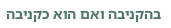בהקניבה ואם הוא כקניבה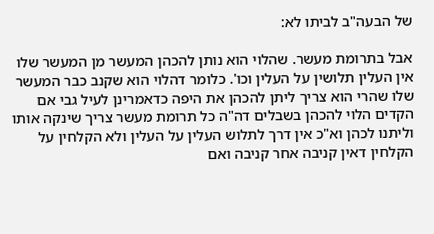של הבעה"ב לביתו לא:

אבל בתרומת מעשר. שהלוי הוא נותן להכהן המעשר מן המעשר שלו אין העלין תלושין על העלין וכו'. כלומר דהלוי הוא שקנב כבר המעשר שלו שהרי הוא צריך ליתן להכהן את היפה כדאמרינן לעיל גבי אם הקדים הלוי להכהן בשבלים דה"ה כל תרומת מעשר צריך שינקה אותו וליתנו לכהן וא"כ אין דרך לתלוש העלין על העלין ולא הקלחין על הקלחין דאין קניבה אחר קניבה ואם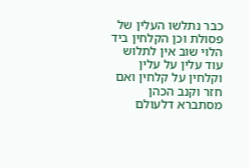כבר נתלשו העלין של פסולת וכן הקלחין ביד הלוי שוב אין לתלוש עוד עלין על עלין וקלחין על קלחין ואם חזר וקנב הכהן מסתברא דלעולם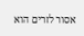אסור לזרים הוא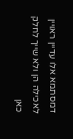דמסתמא אלו עדיין ראויין לאכילה הן ולא שייך לחלק כאן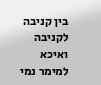בין קניבה לקניבה ואיכא למימר נמי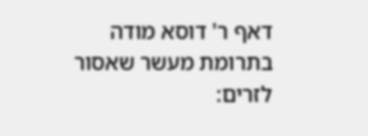דאף ר' דוסא מודה בתרומת מעשר שאסור לזרים: